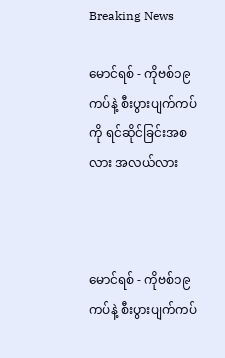Breaking News

မောင်ရစ် - ကိုဗစ်၁၉ကပ်နဲ့ စီးပွားပျက်ကပ်ကို ရင်ဆိုင်ခြင်းအစလား အလယ်လား



မောင်ရစ် - ကိုဗစ်၁၉ကပ်နဲ့ စီးပွားပျက်ကပ်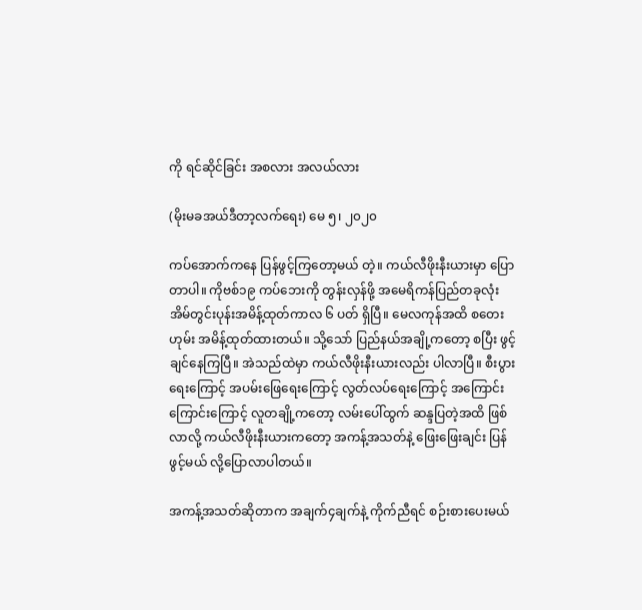ကို ရင်ဆိုင်ခြင်း အစလား အလယ်လား

(မိုးမခအယ်ဒီတာ့လက်ရေး) မေ ၅၊ ၂၀၂၀

ကပ်အောက်ကနေ ပြန်ဖွင့်ကြတော့မယ် တဲ့။ ကယ်လီဖိုးနီးယားမှာ ပြောတာပါ။ ကိုဗစ်၁၉ ကပ်ဘေးကို တွန်းလှန်ဖို့ အမေရိကန်ပြည်တခုလုံး အိမ်တွင်းပုန်းအမိန့်ထုတ်ကာလ ၆ ပတ် ရှိပြီ။ မေလကုန်အထိ စတေးဟုမ်း အမိန့်ထုတ်ထားတယ်။ သို့သော် ပြည်နယ်အချို့ကတော့ စပြီး ဖွင့်ချင်နေကြပြီ။ အဲသည်ထဲမှာ ကယ်လီဖိုးနီးယားလည်း ပါလာပြီ။ စီးပွားရေးကြောင့် အပမ်းဖြေရေးကြောင့် လွတ်လပ်ရေးကြောင့် အကြောင်းကြောင်းကြောင့် လူတချို့ကတော့ လမ်းပေါ်ထွက် ဆန္ဒပြတဲ့အထိ ဖြစ်လာလို့ ကယ်လီဖိုးနီးယားကတော့ အကန့်အသတ်နဲ့ ဖြေးဖြေးချင်း ပြန်ဖွင့်မယ် လို့ပြောလာပါတယ်။

အကန့်အသတ်ဆိုတာက အချက်၄ချက်နဲ့ ကိုက်ညီရင် စဉ်းစားပေးမယ်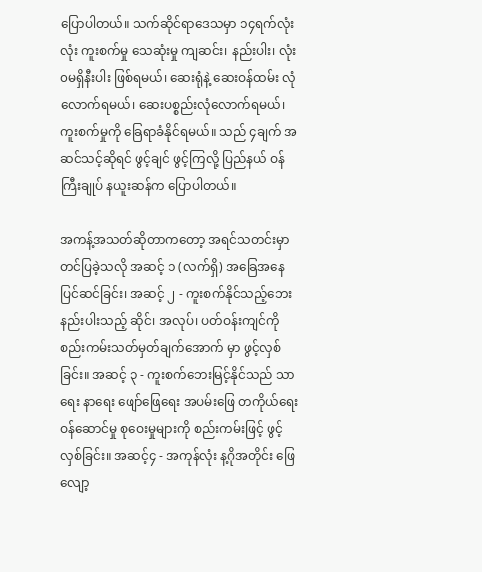ပြောပါတယ်။ သက်ဆိုင်ရာဒေသမှာ ၁၄ရက်လုံးလုံး ကူးစက်မှု သေဆုံးမှု ကျဆင်း၊ နည်းပါး၊ လုံး၀မရှိနီးပါး ဖြစ်ရမယ်၊ ဆေးရုံနဲ့ ဆေးဝန်ထမ်း လုံလောက်ရမယ်၊ ဆေးပစ္စည်းလုံလောက်ရမယ်၊ ကူးစက်မှုကို ခြေရာခံနိုင်ရမယ်။ သည် ၄ချက် အဆင်သင့်ဆိုရင် ဖွင့်ချင် ဖွင့်ကြလို့ ပြည်နယ် ဝန်ကြီးချုပ် နယူးဆန်က ပြောပါတယ်။

အကန့်အသတ်ဆိုတာကတော့ အရင်သတင်းမှာ တင်ပြခဲ့သလို အဆင့် ၁ (လက်ရှိ) အခြေအနေပြင်ဆင်ခြင်း၊ အဆင့် ၂ - ကူးစက်နိုင်သည့်ဘေး နည်းပါးသည့် ဆိုင်၊ အလုပ်၊ ပတ်ဝန်းကျင်ကို စည်းကမ်းသတ်မှတ်ချက်အောက် မှာ ဖွင့်လှစ်ခြင်း။ အဆင့် ၃ - ကူးစက်ဘေးမြင့်နိုင်သည် သာရေး နာရေး ဖျော်ဖြေရေး အပမ်းဖြေ တကိုယ်ရေးဝန်ဆောင်မှု စုဝေးမှုများကို စည်းကမ်းဖြင့် ဖွင့်လှစ်ခြင်း။ အဆင့်၄ - အကုန်လုံး န့ဂိုအတိုင်း ဖြေလျော့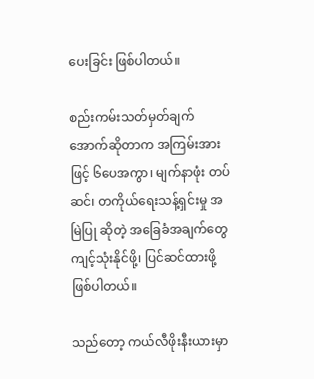ပေးခြင်း ဖြစ်ပါတယ်။

စည်းကမ်းသတ်မှတ်ချက်အောက်ဆိုတာက အကြမ်းအားဖြင့် ၆ပေအကွာ၊ မျက်နာဖုံး တပ်ဆင်၊ တကိုယ်ရေးသန့်ရှင်းမှု အမြဲပြု ဆိုတဲ့ အခြေခံအချက်တွေ ကျင့်သုံးနိုင်ဖို့၊ ပြင်ဆင်ထားဖို့ ဖြစ်ပါတယ်။

သည်တော့ ကယ်လီဖိုးနီးယားမှာ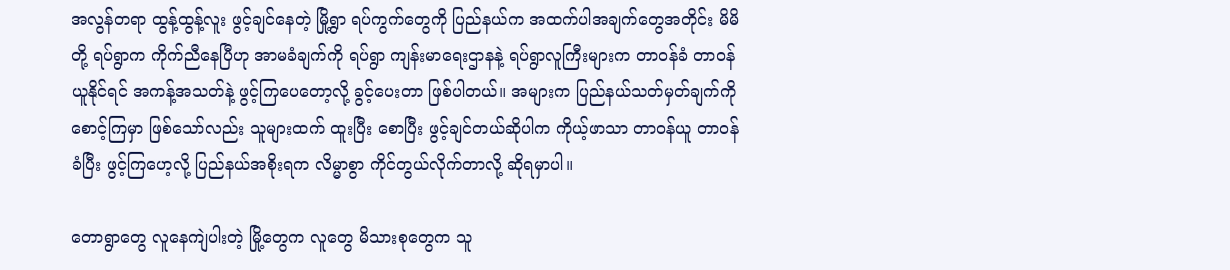အလွန်တရာ ထွန့်ထွန့်လူး ဖွင့်ချင်နေတဲ့ မြို့ရွာ ရပ်ကွက်တွေကို ပြည်နယ်က အထက်ပါအချက်တွေအတိုင်း မိမိတို့ ရပ်ရွာက ကိုက်ညီနေပြီဟု အာမခံချက်ကို ရပ်ရွာ ကျန်းမာရေးဌာနနဲ့ ရပ်ရွာလူကြီးများက တာဝန်ခံ တာဝန်ယူနိုင်ရင် အကန့်အသတ်နဲ့ ဖွင့်ကြပေတော့လို့ ခွင့်ပေးတာ ဖြစ်ပါတယ်။ အများက ပြည်နယ်သတ်မှတ်ချက်ကို စောင့်ကြမှာ ဖြစ်သော်လည်း သူများထက် ထူးပြီး စောပြီး ဖွင့်ချင်တယ်ဆိုပါက ကိုယ့်ဖာသာ တာဝန်ယူ တာဝန်ခံပြီး ဖွင့်ကြဟေ့လို့ ပြည်နယ်အစိုးရက လိမ္မာစွာ ကိုင်တွယ်လိုက်တာလို့ ဆိုရမှာပါ။

တောရွာတွေ လူနေကျဲပါးတဲ့ မြို့တွေက လူတွေ မိသားစုတွေက သူ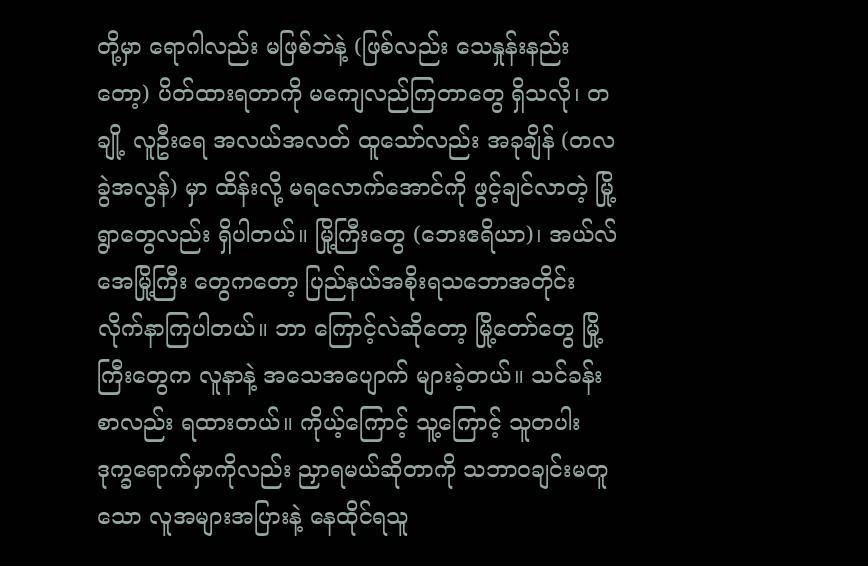တို့မှာ ရောဂါလည်း မဖြစ်ဘဲနဲ့ (ဖြစ်လည်း သေနှုန်းနည်းတော့) ပိတ်ထားရတာကို မကျေလည်ကြတာတွေ ရှိသလို၊ တချို့ လူဦးရေ အလယ်အလတ် ထူသော်လည်း အခုချိန် (တလခွဲအလွန်) မှာ ထိန်းလို့ မရလောက်အောင်ကို ဖွင့်ချင်လာတဲ့ မြို့ရွာတွေလည်း ရှိပါတယ်။ မြို့ကြီးတွေ (ဘေးဧရိယာ)၊ အယ်လ်အေမြို့ကြီး တွေကတော့ ပြည်နယ်အစိုးရသဘောအတိုင်း လိုက်နာကြပါတယ်။ ဘာ ကြောင့်လဲဆိုတော့ မြို့တော်တွေ မြို့ကြီးတွေက လူနာနဲ့ အသေအပျောက် များခဲ့တယ်။ သင်ခန်းစာလည်း ရထားတယ်။ ကိုယ့်ကြောင့် သူ့ကြောင့် သူတပါး ဒုက္ခရောက်မှာကိုလည်း ညှာရမယ်ဆိုတာကို သဘာ၀ချင်းမတူသော လူအများအပြားနဲ့ နေထိုင်ရသူ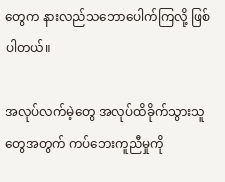တွေက နားလည်သဘောပေါက်ကြလို့ ဖြစ်ပါတယ်။

အလုပ်လက်မဲ့တွေ အလုပ်ထိခိုက်သွားသူတွေအတွက် ကပ်ဘေးကူညီမှုကို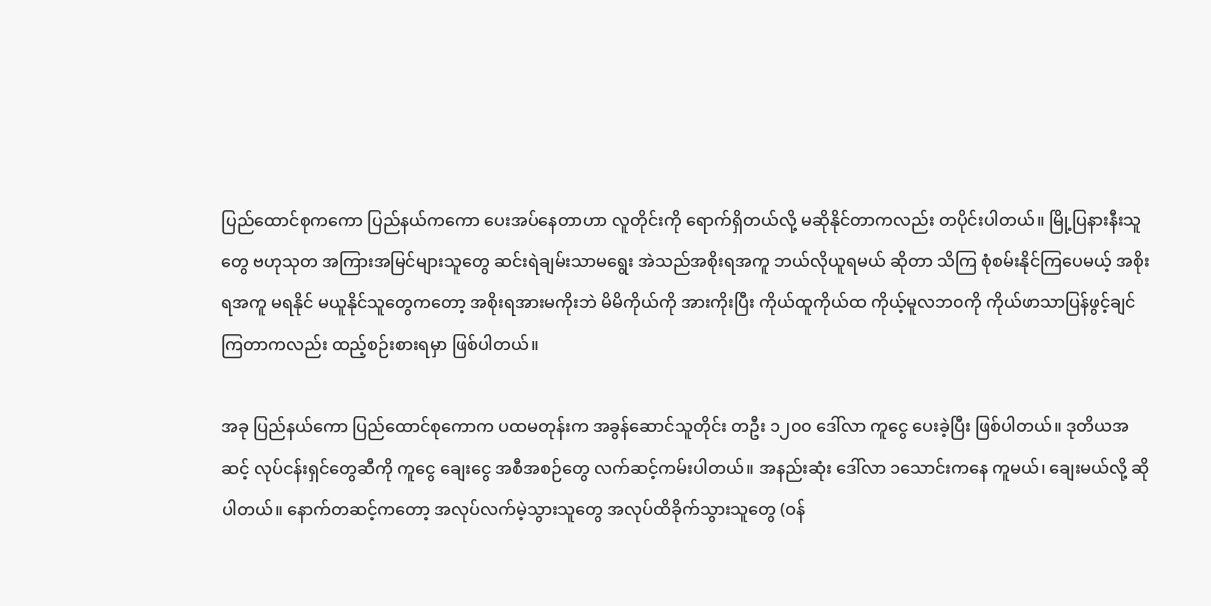ပြည်ထောင်စုကကော ပြည်နယ်ကကော ပေးအပ်နေတာဟာ လူတိုင်းကို ရောက်ရှိတယ်လို့ မဆိုနိုင်တာကလည်း တပိုင်းပါတယ်။ မြို့ပြနားနီးသူတွေ ဗဟုသုတ အကြားအမြင်များသူတွေ ဆင်းရဲချမ်းသာမရွေး အဲသည်အစိုးရအကူ ဘယ်လိုယူရမယ် ဆိုတာ သိကြ စုံစမ်းနိုင်ကြပေမယ့် အစိုးရအကူ မရနိုင် မယူနိုင်သူတွေကတော့ အစိုးရအားမကိုးဘဲ မိမိကိုယ်ကို အားကိုးပြီး ကိုယ်ထူကိုယ်ထ ကိုယ့်မူလဘ၀ကို ကိုယ်ဖာသာပြန်ဖွင့်ချင်ကြတာကလည်း ထည့်စဉ်းစားရမှာ ဖြစ်ပါတယ်။

အခု ပြည်နယ်ကော ပြည်ထောင်စုကောက ပထမတုန်းက အခွန်ဆောင်သူတိုင်း တဦး ၁၂၀၀ ဒေါ်လာ ကူငွေ ပေးခဲ့ပြီး ဖြစ်ပါတယ်။ ဒုတိယအဆင့် လုပ်ငန်းရှင်တွေဆီကို ကူငွေ ချေးငွေ အစီအစဉ်တွေ လက်ဆင့်ကမ်းပါတယ်။ အနည်းဆုံး ဒေါ်လာ ၁သောင်းကနေ ကူမယ်၊ ချေးမယ်လို့ ဆိုပါတယ်။ နောက်တဆင့်ကတော့ အလုပ်လက်မဲ့သွားသူတွေ အလုပ်ထိခိုက်သွားသူတွေ (ဝန်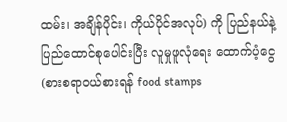ထမ်း၊ အချိန်ပိုင်း၊ ကိုယ်ပိုင်အလုပ်) ကို ပြည်နယ်နဲ့ ပြည်ထောင်စုပေါင်းပြီး လူမှုဖူလုံရေး ထောက်ပံ့ငွေ (စားစရာဝယ်စားရန် food stamps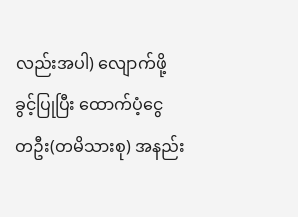လည်းအပါ) လျောက်ဖို့ ခွင့်ပြုပြီး ထောက်ပံ့ငွေ တဦး(တမိသားစု) အနည်း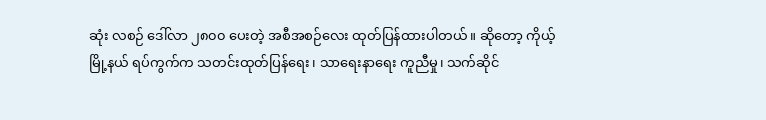ဆုံး လစဉ် ဒေါ်လာ ၂၈၀၀ ပေးတဲ့ အစီအစဉ်လေး ထုတ်ပြန်ထားပါတယ်။ ဆိုတော့ ကိုယ့်မြို့နယ် ရပ်ကွက်က သတင်းထုတ်ပြန်ရေး၊ သာရေးနာရေး ကူညီမှု၊ သက်ဆိုင်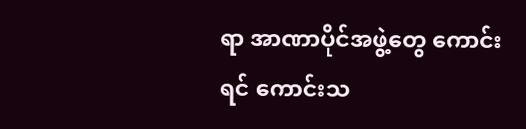ရာ အာဏာပိုင်အဖွဲ့တွေ ကောင်းရင် ကောင်းသ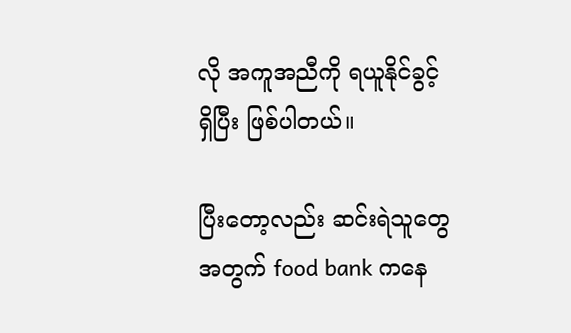လို အကူအညီကို ရယူနိုင်ခွင့် ရှိပြီး ဖြစ်ပါတယ်။

ပြီးတော့လည်း ဆင်းရဲသူတွေအတွက် food bank ကနေ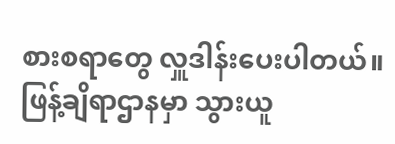စားစရာတွေ လှူဒါန်းပေးပါတယ်။ ဖြန့်ချိရာဌာနမှာ သွားယူ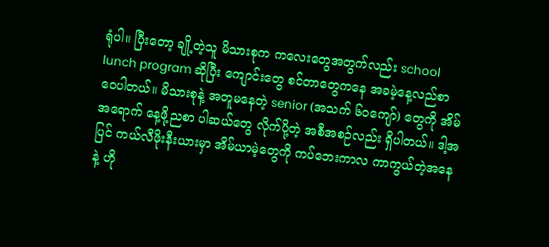ရုံပါ။ ပြီးတော့ ချို့တဲ့သူ မိသားစုက ကလေးတွေအတွက်လည်း school lunch program ဆိုပြီး ကျောင်းတွေ စင်တာတွေကနေ အခမဲ့နေ့လည်စာ ဝေပါတယ်။ မိသားစုနဲ့ အတူမနေတဲ့ senior (အသက် ၆၀ကျော်) တွေကို အိမ်အရောက် နေ့ဖို့ညစာ ပါဆယ်တွေ လိုက်ပို့တဲ့ အစီအစဉ်လည်း ရှိပါတယ်။ ဒါ့အပြင် ကယ်လီဖိုးနီးယားမှာ အိမ်ယာမဲ့တွေကို ကပ်ဘေးကာလ ကာကွယ်တဲ့အနေနဲ့ ဟို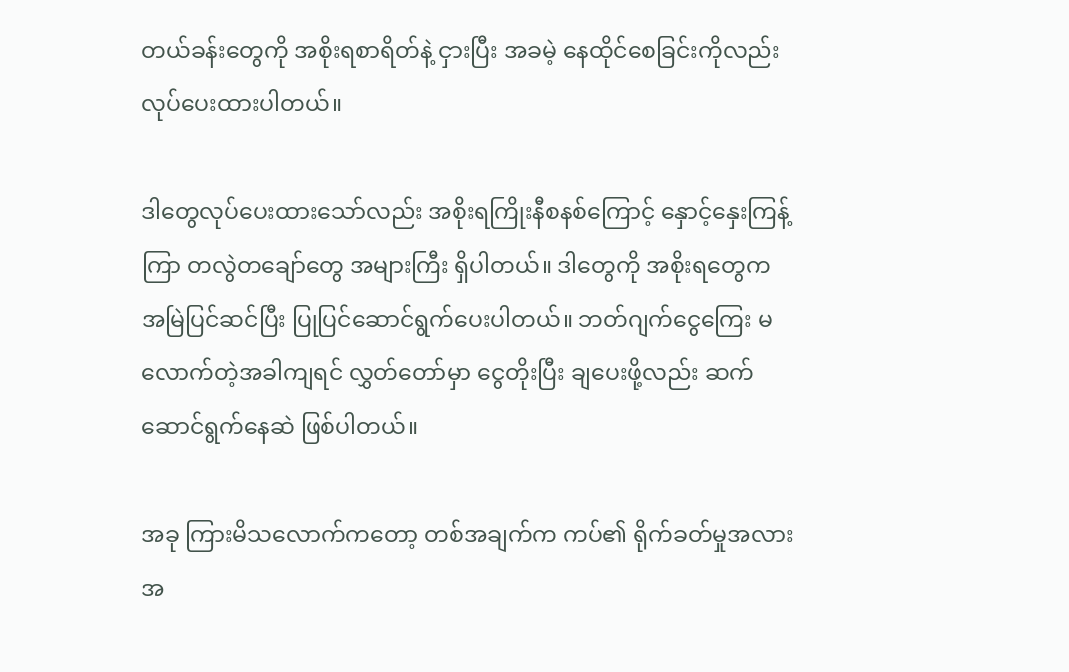တယ်ခန်းတွေကို အစိုးရစာရိတ်နဲ့ ငှားပြီး အခမဲ့ နေထိုင်စေခြင်းကိုလည်း လုပ်ပေးထားပါတယ်။

ဒါတွေလုပ်ပေးထားသော်လည်း အစိုးရကြိုးနီစနစ်ကြောင့် နှောင့်နှေးကြန့်ကြာ တလွဲတချော်တွေ အများကြီး ရှိပါတယ်။ ဒါတွေကို အစိုးရတွေက အမြဲပြင်ဆင်ပြီး ပြုပြင်ဆောင်ရွက်ပေးပါတယ်။ ဘတ်ဂျက်ငွေကြေး မလောက်တဲ့အခါကျရင် လွှတ်တော်မှာ ငွေတိုးပြီး ချပေးဖို့လည်း ဆက်ဆောင်ရွက်နေဆဲ ဖြစ်ပါတယ်။

အခု ကြားမိသလောက်ကတော့ တစ်အချက်က ကပ်၏ ရိုက်ခတ်မှုအလားအ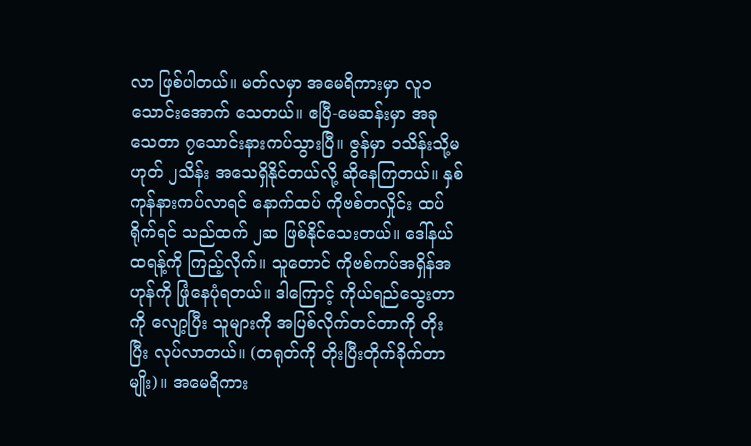လာ ဖြစ်ပါတယ်။ မတ်လမှာ အမေရိကားမှာ လူ၁သောင်းအောက် သေတယ်။ ဧပြီ-မေဆန်းမှာ အခု သေတာ ၇သောင်းနားကပ်သွားပြီ။ ဇွန်မှာ ၁သိန်းသို့မဟုတ် ၂သိန်း အသေရှိနိုင်တယ်လို့ ဆိုနေကြတယ်။ နှစ်ကုန်နားကပ်လာရင် နောက်ထပ် ကိုဗစ်တလှိုင်း ထပ်ရိုက်ရင် သည်ထက် ၂ဆ ဖြစ်နိုင်သေးတယ်။ ဒေါ်နယ်ထရန့်ကို ကြည့်လိုက်။ သူတောင် ကိုဗစ်ကပ်အရှိန်အဟုန်ကို ဖြုံနေပုံရတယ်။ ဒါကြောင့် ကိုယ်ရည်သွေးတာကို လျော့ပြီး သူများကို အပြစ်လိုက်တင်တာကို တိုးပြီး လုပ်လာတယ်။ (တရုတ်ကို တိုးပြီးတိုက်ခိုက်တာမျိုး)။ အမေရိကား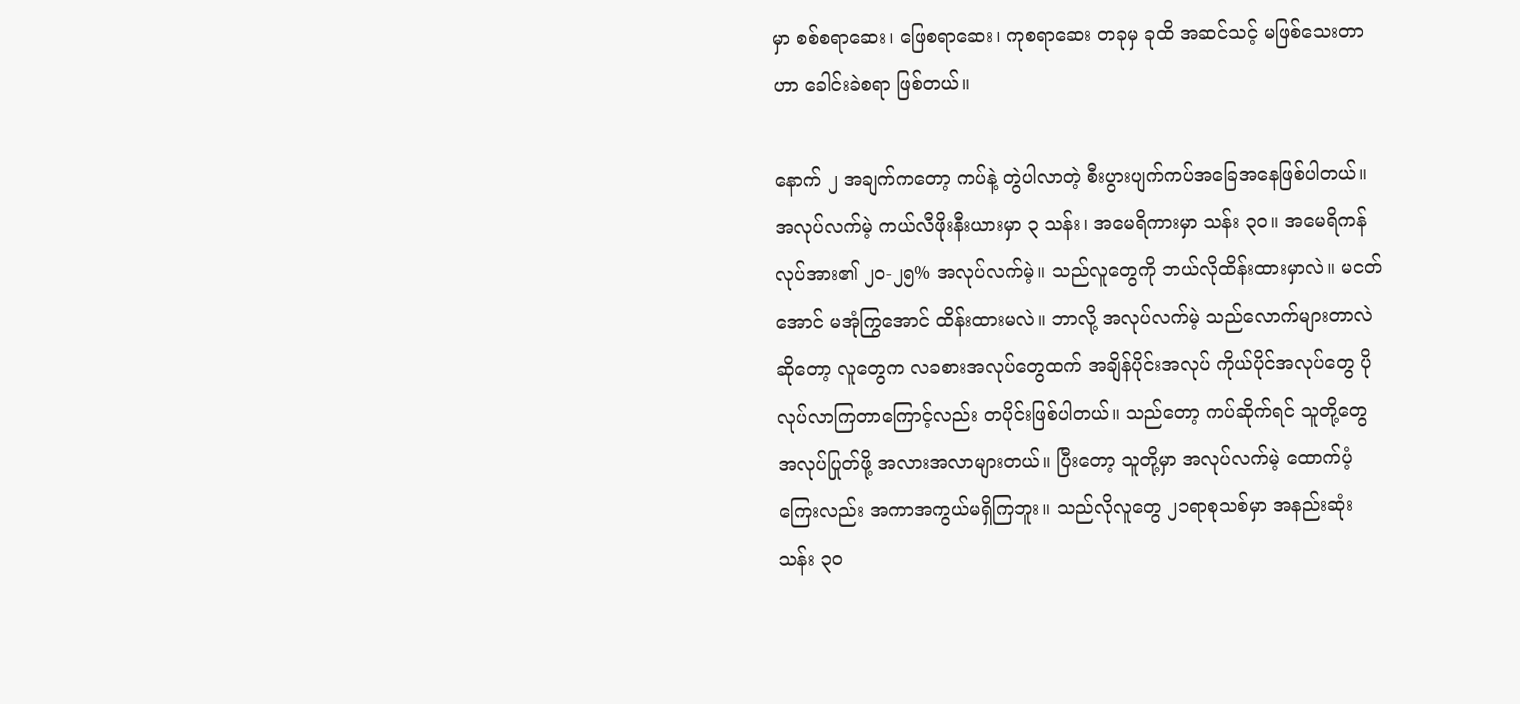မှာ စစ်စရာဆေး၊ ဖြေစရာဆေး၊ ကုစရာဆေး တခုမှ ခုထိ အဆင်သင့် မဖြစ်သေးတာဟာ ခေါင်းခဲစရာ ဖြစ်တယ်။

နောက် ၂ အချက်ကတော့ ကပ်နဲ့ တွဲပါလာတဲ့ စီးပွားပျက်ကပ်အခြေအနေဖြစ်ပါတယ်။ အလုပ်လက်မဲ့ ကယ်လီဖိုးနီးယားမှာ ၃ သန်း၊ အမေရိကားမှာ သန်း ၃၀။ အမေရိကန်လုပ်အား၏ ၂၀-၂၅% အလုပ်လက်မဲ့။ သည်လူတွေကို ဘယ်လိုထိန်းထားမှာလဲ။ မငတ်အောင် မအုံကြွအောင် ထိန်းထားမလဲ။ ဘာလို့ အလုပ်လက်မဲ့ သည်လောက်များတာလဲဆိုတော့ လူတွေက လခစားအလုပ်တွေထက် အချိန်ပိုင်းအလုပ် ကိုယ်ပိုင်အလုပ်တွေ ပိုလုပ်လာကြတာကြောင့်လည်း တပိုင်းဖြစ်ပါတယ်။ သည်တော့ ကပ်ဆိုက်ရင် သူတို့တွေ အလုပ်ပြုတ်ဖို့ အလားအလာများတယ်။ ပြီးတော့ သူတို့မှာ အလုပ်လက်မဲ့ ထောက်ပံ့ကြေးလည်း အကာအကွယ်မရှိကြဘူး။ သည်လိုလူတွေ ၂၁ရာစုသစ်မှာ အနည်းဆုံး သန်း ၃၀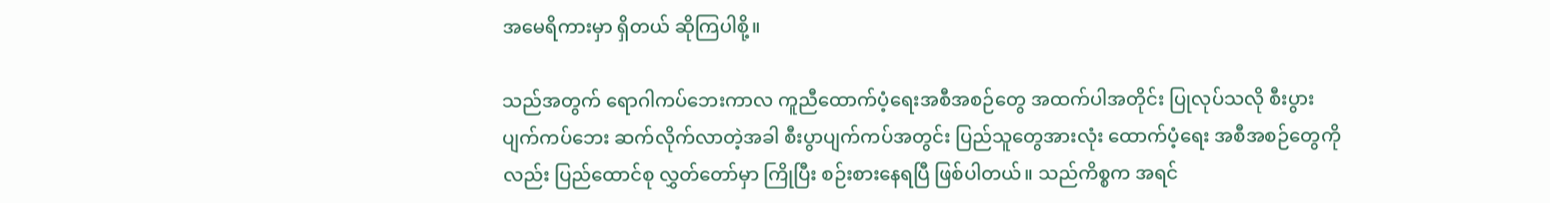အမေရိကားမှာ ရှိတယ် ဆိုကြပါစို့။

သည်အတွက် ရောဂါကပ်ဘေးကာလ ကူညီထောက်ပံ့ရေးအစီအစဉ်တွေ အထက်ပါအတိုင်း ပြုလုပ်သလို စီးပွားပျက်ကပ်ဘေး ဆက်လိုက်လာတဲ့အခါ စီးပွာပျက်ကပ်အတွင်း ပြည်သူတွေအားလုံး ထောက်ပံ့ရေး အစီအစဉ်တွေကိုလည်း ပြည်ထောင်စု လွှတ်တော်မှာ ကြိုပြီး စဉ်းစားနေရပြီ ဖြစ်ပါတယ်။ သည်ကိစ္စက အရင်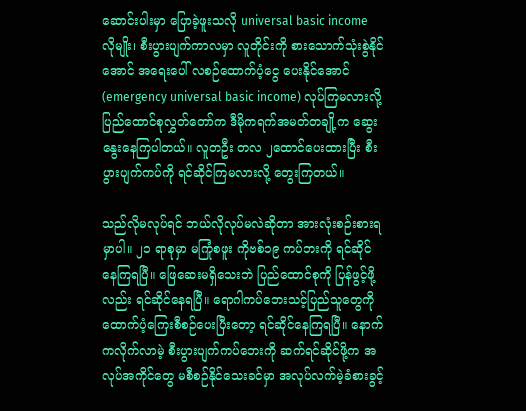ဆောင်းပါးမှာ ပြောခဲ့ဖူးသလို universal basic income လိုမျိုး၊ စီးပွားပျက်ကာလမှာ လူတိုင်းကို စားသောက်သုံးစွဲနိုင်အောင် အရေးပေါ် လစဉ်ထောက်ပံ့ငွေ ပေးနိုင်အောင် (emergency universal basic income) လုပ်ကြမလားလို့ ပြည်ထောင်စုလွှတ်တော်က ဒီမိုကရက်အမတ်တချို့က ဆွေးနွေးနေကြပါတယ်။ လူတဦး တလ ၂ထောင်ပေးထားပြီး စီးပွားပျက်ကပ်ကို ရင်ဆိုင်ကြမလားလို့ တွေးကြတယ်။

သည်လိုမလုပ်ရင် ဘယ်လိုလုပ်မလဲဆိုတာ အားလုံးစဉ်းစားရမှာပါ။ ၂၁ ရာစုမှာ မကြုံစဖူး ကိုဗစ်၁၉ ကပ်ဘးကို ရင်ဆိုင်နေကြရပြီ။ ဖြေဆေးမရှိသေးဘဲ ပြည်ထောင်စုကို ပြန်ဖွင့်ဖို့လည်း ရင်ဆိုင်နေရပြီ။ ရောဂါကပ်ဘေးသင့်ပြည်သူတွေကို ထောက်ပံ့ကြေးစီစဉ်ပေးပြီးတော့ ရင်ဆိုင်နေကြရပြီ။ နောက်ကလိုက်လာမဲ့ စီးပွားပျက်ကပ်ဘေးကို ဆက်ရင်ဆိုင်ဖို့က အလုပ်အကိုင်တွေ မစီစဉ်နိုင်သေးခင်မှာ အလုပ်လက်မဲ့ခံစားခွင့်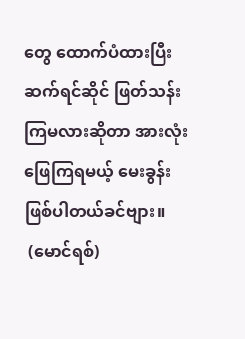တွေ ထောက်ပံထားပြီး ဆက်ရင်ဆိုင် ဖြတ်သန်းကြမလားဆိုတာ အားလုံး ဖြေကြရမယ့် မေးခွန်း ဖြစ်ပါတယ်ခင်ဗျား။
 (မောင်ရစ်)